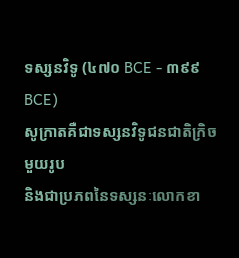ទស្សនវិទូ (៤៧០ BCE - ៣៩៩ BCE)
សូក្រាតគឺជាទស្សនវិទូជនជាតិក្រិចមួយរូប
និងជាប្រភពនៃទស្សនៈលោកខា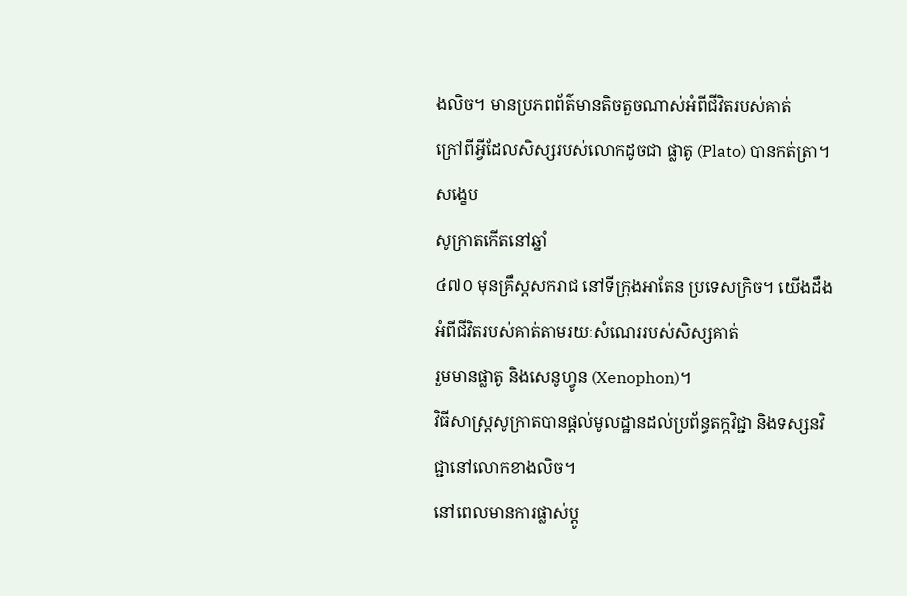ងលិច។ មានប្រភពព័ត៌មានតិចតួចណាស់អំពីជីវិតរបស់គាត់
ក្រៅពីអ្វីដែលសិស្សរបស់លោកដូចជា ផ្លាតូ (Plato) បានកត់ត្រា។
សង្ខេប
សូក្រាតកើតនៅឆ្នាំ
៤៧០ មុនគ្រឹស្តសករាជ នៅទីក្រុងអាតែន ប្រទេសក្រិច។ យើងដឹងអំពីជីវិតរបស់គាត់តាមរយៈសំណេររបស់សិស្សគាត់
រួមមានផ្លាតូ និងសេនូហ្វូន (Xenophon)។
វិធីសាស្ត្រសូក្រាតបានផ្ដល់មូលដ្ឋានដល់ប្រព័ន្ធតក្កវិជ្ជា និងទស្សនវិជ្ជានៅលោកខាងលិច។
នៅពេលមានការផ្លាស់ប្ដូ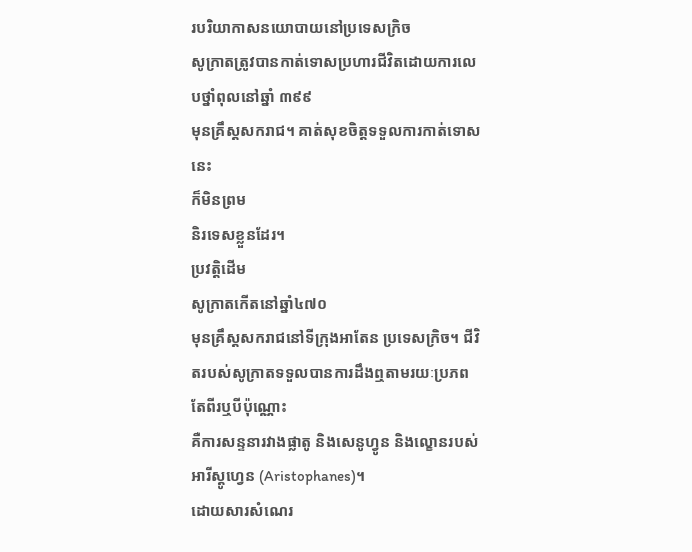របរិយាកាសនយោបាយនៅប្រទេសក្រិច
សូក្រាតត្រូវបានកាត់ទោសប្រហារជីវិតដោយការលេបថ្នាំពុលនៅឆ្នាំ ៣៩៩
មុនគ្រឹស្តសករាជ។ គាត់សុខចិត្តទទួលការកាត់ទោសនេះ
ក៏មិនព្រម
និរទេសខ្លួនដែរ។
ប្រវត្តិដើម
សូក្រាតកើតនៅឆ្នាំ៤៧០
មុនគ្រឹស្តសករាជនៅទីក្រុងអាតែន ប្រទេសក្រិច។ ជីវិតរបស់សូក្រាតទទួលបានការដឹងឮតាមរយៈប្រភពតែពីរឬបីប៉ុណ្ណោះ
គឺការសន្ទនារវាងផ្លាតូ និងសេនូហ្វូន និងល្ខោនរបស់អារីស្តូហ្វេន (Aristophanes)។
ដោយសារសំណេរ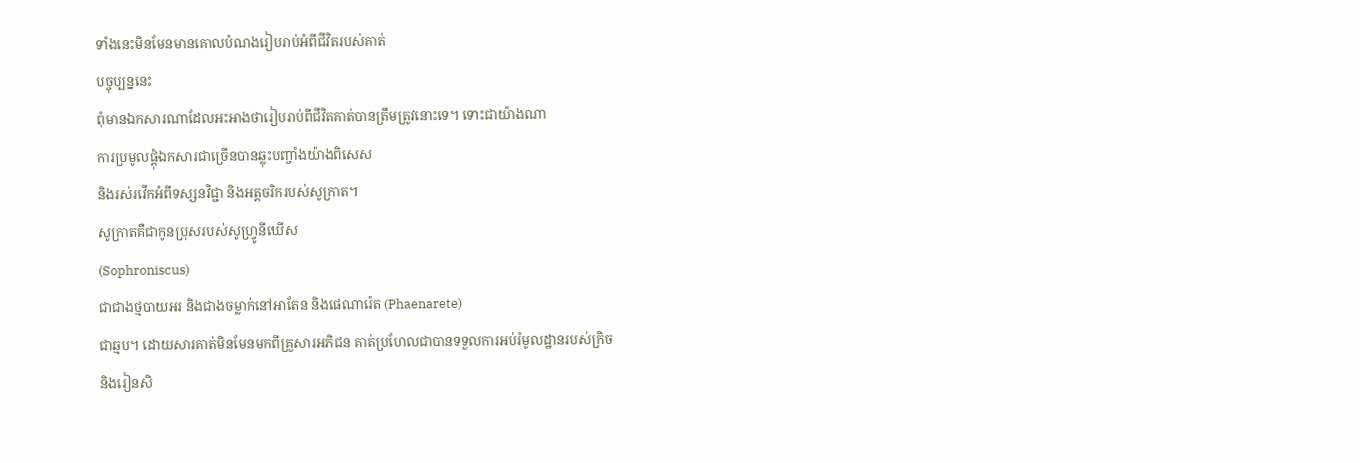ទាំងនេះមិនមែនមានគោលបំណងរៀបរាប់អំពីជីវិតរបស់គាត់
បច្ចុប្បន្ននេះ
ពុំមានឯកសារណាដែលអះអាងថារៀបរាប់ពីជីវិតគាត់បានត្រឹមត្រូវនោះទេ។ ទោះជាយ៉ាងណា
ការប្រមូលផ្ដុំឯកសារជាច្រើនបានឆ្លុះបញ្ចាំងយ៉ាងពិសេស
និងរស់រវើកអំពីទស្សនវិជ្ជា និងអត្តចរិករបស់សូក្រាត។
សូក្រាតគឺជាកូនប្រុសរបស់សូហ្វ្រូនីឃើស
(Sophroniscus)
ជាជាងថ្មបាយអរ និងជាងចម្លាក់នៅអាតែន និងផេណារ៉េត (Phaenarete)
ជាឆ្មប។ ដោយសារគាត់មិនមែនមកពីគ្រួសារអភិជន គាត់ប្រហែលជាបានទទួលការអប់រំមូលដ្ឋានរបស់ក្រិច
និងរៀនសិ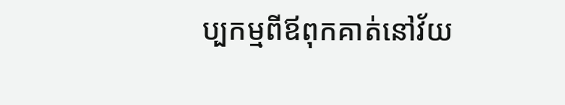ប្បកម្មពីឪពុកគាត់នៅវ័យ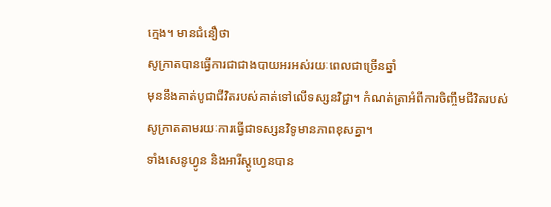ក្មេង។ មានជំនឿថា
សូក្រាតបានធ្វើការជាជាងបាយអរអស់រយៈពេលជាច្រើនឆ្នាំ
មុននឹងគាត់បូជាជីវិតរបស់គាត់ទៅលើទស្សនវិជ្ជា។ កំណត់ត្រាអំពីការចិញ្ចឹមជីវិតរបស់សូក្រាតតាមរយៈការធ្វើជាទស្សនវិទូមានភាពខុសគ្នា។
ទាំងសេនូហ្វូន និងអារីស្ដូហ្វេនបាន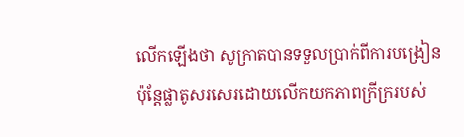លើកឡើងថា សូក្រាតបានទទួលប្រាក់ពីការបង្រៀន
ប៉ុន្តែផ្លាតូសរសេរដោយលើកយកភាពក្រីក្ររបស់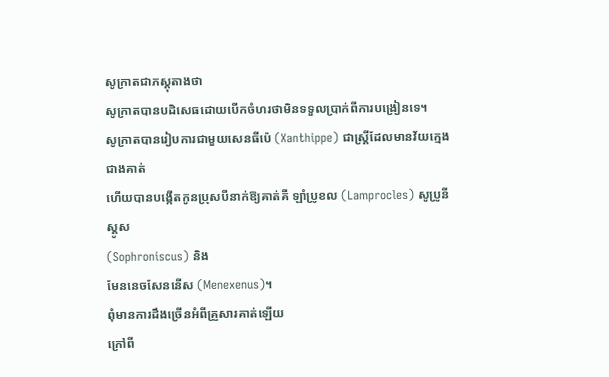សូក្រាតជាភស្តុតាងថា
សូក្រាតបានបដិសេធដោយបើកចំហរថាមិនទទួលប្រាក់ពីការបង្រៀនទេ។
សូក្រាតបានរៀបការជាមួយសេនធីប៉េ (Xanthippe) ជាស្ត្រីដែលមានវ័យក្មេងជាងគាត់
ហើយបានបង្កើតកូនប្រុសបីនាក់ឱ្យគាត់គឺ ឡាំប្រូខល (Lamprocles) សូប្រូនីស្គូស
(Sophroniscus) និង
មែននេចសែននើស (Menexenus)។
ពុំមានការដឹងច្រើនអំពីគ្រួសារគាត់ឡើយ
ក្រៅពី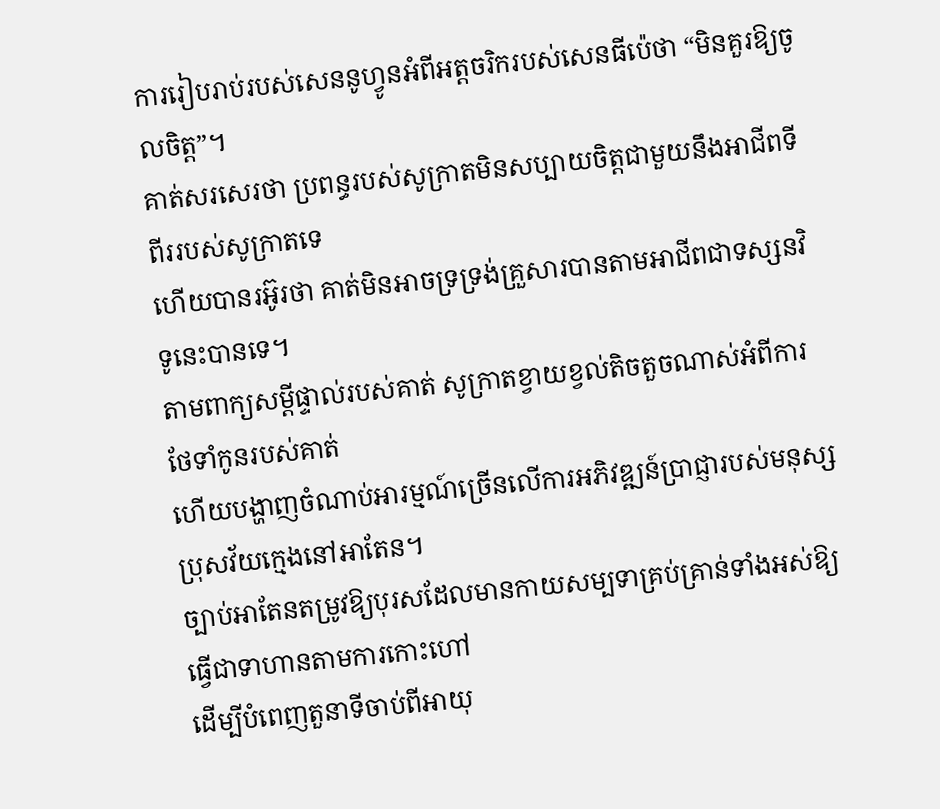ការរៀបរាប់របស់សេននូហ្វូនអំពីអត្តចរិករបស់សេនធីប៉េថា “មិនគួរឱ្យចូលចិត្ត”។
គាត់សរសេរថា ប្រពន្ធរបស់សូក្រាតមិនសប្បាយចិត្តជាមួយនឹងអាជីពទីពីររបស់សូក្រាតទេ
ហើយបានរអ៊ូរថា គាត់មិនអាចទ្រទ្រង់គ្រួសារបានតាមអាជីពជាទស្សនវិទូនេះបានទេ។
តាមពាក្យសម្តីផ្ទាល់របស់គាត់ សូក្រាតខ្វាយខ្វល់តិចតួចណាស់អំពីការថែទាំកូនរបស់គាត់
ហើយបង្ហាញចំណាប់អារម្មណ៍ច្រើនលើការអភិវឌ្ឍន៍ប្រាជ្ញារបស់មនុស្សប្រុសវ័យក្មេងនៅអាតែន។
ច្បាប់អាតែនតម្រូវឱ្យបុរសដែលមានកាយសម្បទាគ្រប់គ្រាន់ទាំងអស់ឱ្យធ្វើជាទាហានតាមការកោះហៅ
ដើម្បីបំពេញតួនាទីចាប់ពីអាយុ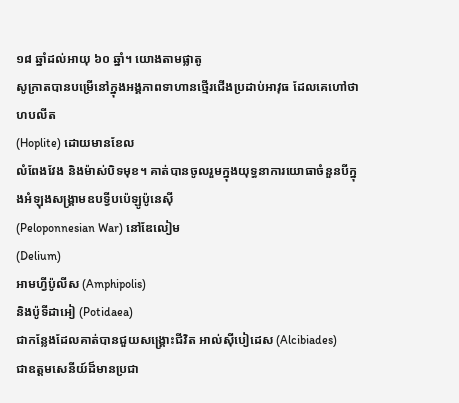១៨ ឆ្នាំដល់អាយុ ៦០ ឆ្នាំ។ យោងតាមផ្លាតូ
សូក្រាតបានបម្រើនៅក្នុងអង្គភាពទាហានថ្មើរជើងប្រដាប់អាវុធ ដែលគេហៅថា ហបលីត
(Hoplite) ដោយមានខែល
លំពែងវែង និងម៉ាស់បិទមុខ។ គាត់បានចូលរួមក្នុងយុទ្ធនាការយោធាចំនួនបីក្នុងអំឡុងសង្គ្រាមឧបទ្វីបប៉េឡូប៉ូនេស៊ី
(Peloponnesian War) នៅឌែលៀម
(Delium)
អាមហ្វីប៉ូលីស (Amphipolis)
និងប៉ូទីដាអៀ (Potidaea)
ជាកន្លែងដែលគាត់បានជួយសង្គ្រោះជីវិត អាល់ស៊ីបៀដេស (Alcibiades)
ជាឧត្តមសេនីយ៍ដ៏មានប្រជា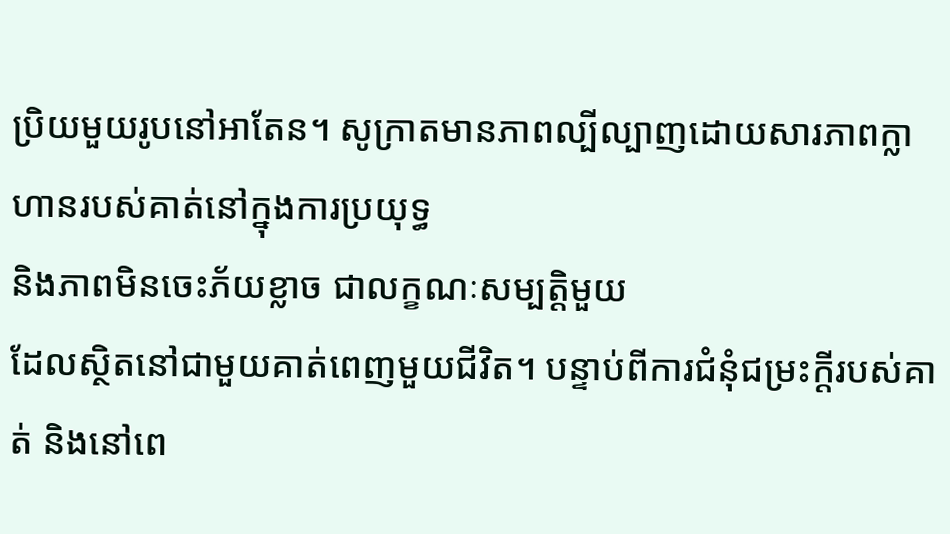ប្រិយមួយរូបនៅអាតែន។ សូក្រាតមានភាពល្បីល្បាញដោយសារភាពក្លាហានរបស់គាត់នៅក្នុងការប្រយុទ្ធ
និងភាពមិនចេះភ័យខ្លាច ជាលក្ខណៈសម្បត្តិមួយ
ដែលស្ថិតនៅជាមួយគាត់ពេញមួយជីវិត។ បន្ទាប់ពីការជំនុំជម្រះក្ដីរបស់គាត់ និងនៅពេ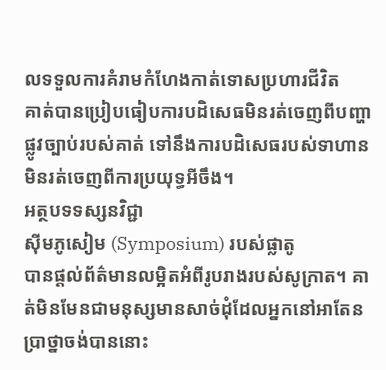លទទួលការគំរាមកំហែងកាត់ទោសប្រហារជីវិត
គាត់បានប្រៀបធៀបការបដិសេធមិនរត់ចេញពីបញ្ហាផ្លូវច្បាប់របស់គាត់ ទៅនឹងការបដិសេធរបស់ទាហានមិនរត់ចេញពីការប្រយុទ្ធអីចឹង។
អត្ថបទទស្សនវិជ្ជា
ស៊ីមភូសៀម (Symposium) របស់ផ្លាតូ
បានផ្ដល់ព័ត៌មានលម្អិតអំពីរូបរាងរបស់សូក្រាត។ គាត់មិនមែនជាមនុស្សមានសាច់ដុំដែលអ្នកនៅអាតែនប្រាថ្នាចង់បាននោះ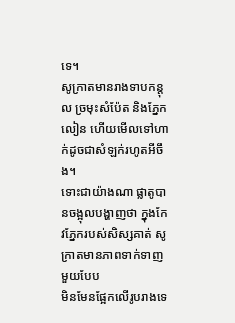ទេ។
សូក្រាតមានរាងទាបកន្តុល ច្រមុះសំប៉ែត និងភ្នែកលៀន ហើយមើលទៅហាក់ដូចជាសំឡក់រហូតអីចឹង។
ទោះជាយ៉ាងណា ផ្លាតូបានចង្អុលបង្ហាញថា ក្នុងកែវភ្នែករបស់សិស្សគាត់ សូក្រាតមានភាពទាក់ទាញមួយបែប
មិនមែនផ្អែកលើរូបរាងទេ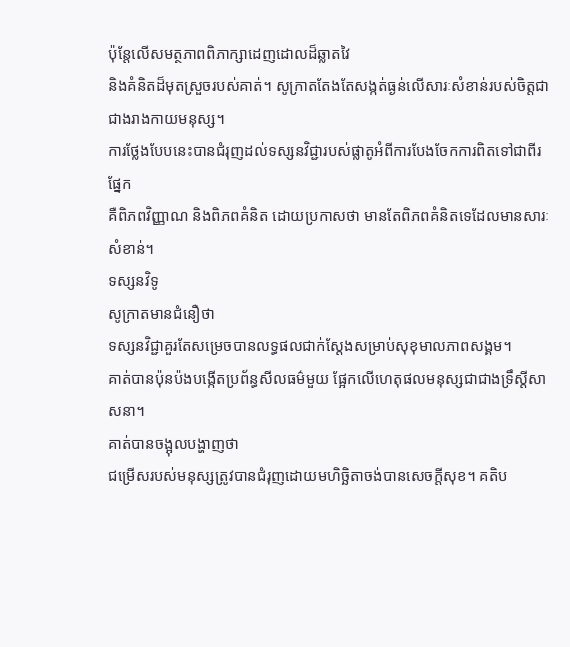ប៉ុន្តែលើសមត្ថភាពពិភាក្សាដេញដោលដ៏ឆ្លាតវៃ
និងគំនិតដ៏មុតស្រួចរបស់គាត់។ សូក្រាតតែងតែសង្កត់ធ្ងន់លើសារៈសំខាន់របស់ចិត្តជាជាងរាងកាយមនុស្ស។
ការថ្លែងបែបនេះបានជំរុញដល់ទស្សនវិជ្ជារបស់ផ្លាតូអំពីការបែងចែកការពិតទៅជាពីរផ្នែក
គឺពិភពវិញ្ញាណ និងពិភពគំនិត ដោយប្រកាសថា មានតែពិភពគំនិតទេដែលមានសារៈសំខាន់។
ទស្សនវិទូ
សូក្រាតមានជំនឿថា
ទស្សនវិជ្ជាគួរតែសម្រេចបានលទ្ធផលជាក់ស្ដែងសម្រាប់សុខុមាលភាពសង្គម។
គាត់បានប៉ុនប៉ងបង្កើតប្រព័ន្ធសីលធម៌មួយ ផ្អែកលើហេតុផលមនុស្សជាជាងទ្រឹស្ដីសាសនា។
គាត់បានចង្អុលបង្ហាញថា
ជម្រើសរបស់មនុស្សត្រូវបានជំរុញដោយមហិច្ឆិតាចង់បានសេចក្តីសុខ។ គតិប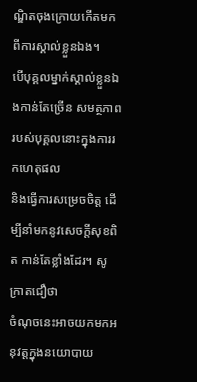ណ្ឌិតចុងក្រោយកើតមកពីការស្គាល់ខ្លួនឯង។
បើបុគ្គលម្នាក់ស្គាល់ខ្លួនឯងកាន់តែច្រើន សមត្ថភាពរបស់បុគ្គលនោះក្នុងការរកហេតុផល
និងធ្វើការសម្រេចចិត្ត ដើម្បីនាំមកនូវសេចក្តីសុខពិត កាន់តែខ្លាំងដែរ។ សូក្រាតជឿថា
ចំណុចនេះអាចយកមកអនុវត្តក្នុងនយោបាយ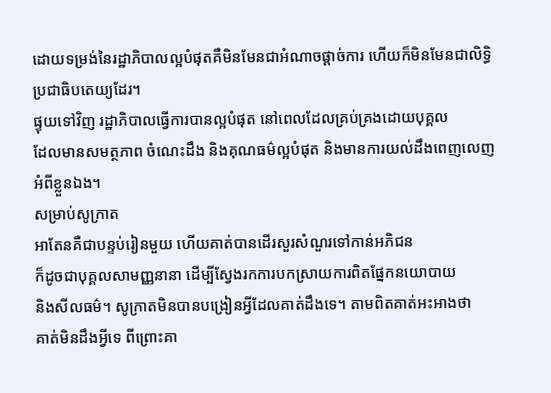ដោយទម្រង់នៃរដ្ឋាភិបាលល្អបំផុតគឺមិនមែនជាអំណាចផ្ដាច់ការ ហើយក៏មិនមែនជាលិទ្ធិប្រជាធិបតេយ្យដែរ។
ផ្ទុយទៅវិញ រដ្ឋាភិបាលធ្វើការបានល្អបំផុត នៅពេលដែលគ្រប់គ្រងដោយបុគ្គល
ដែលមានសមត្ថភាព ចំណេះដឹង និងគុណធម៌ល្អបំផុត និងមានការយល់ដឹងពេញលេញអំពីខ្លួនឯង។
សម្រាប់សូក្រាត
អាតែនគឺជាបន្ទប់រៀនមួយ ហើយគាត់បានដើរសួរសំណួរទៅកាន់អភិជន
ក៏ដូចជាបុគ្គលសាមញ្ញនានា ដើម្បីស្វែងរកការបកស្រាយការពិតផ្នែកនយោបាយ
និងសីលធម៌។ សូក្រាតមិនបានបង្រៀនអ្វីដែលគាត់ដឹងទេ។ តាមពិតគាត់អះអាងថា
គាត់មិនដឹងអ្វីទេ ពីព្រោះគា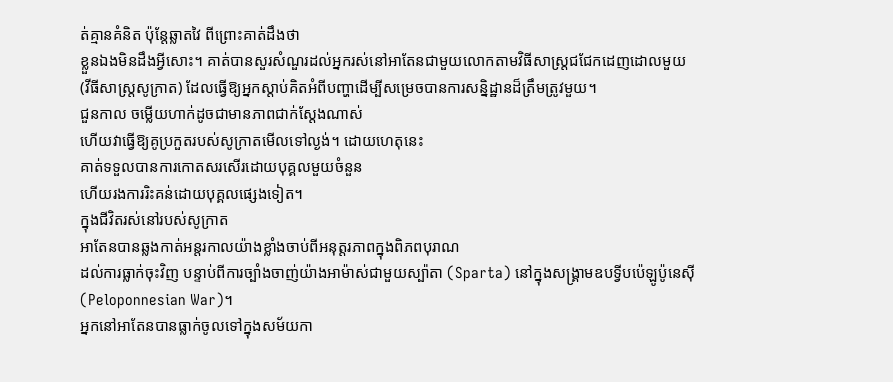ត់គ្មានគំនិត ប៉ុន្តែឆ្លាតវៃ ពីព្រោះគាត់ដឹងថា
ខ្លួនឯងមិនដឹងអ្វីសោះ។ គាត់បានសួរសំណួរដល់អ្នករស់នៅអាតែនជាមួយលោកតាមវិធីសាស្ត្រជជែកដេញដោលមួយ
(វីធីសាស្ត្រសូក្រាត) ដែលធ្វើឱ្យអ្នកស្ដាប់គិតអំពីបញ្ហាដើម្បីសម្រេចបានការសន្និដ្ឋានដ៏ត្រឹមត្រូវមួយ។
ជួនកាល ចម្លើយហាក់ដូចជាមានភាពជាក់ស្ដែងណាស់
ហើយវាធ្វើឱ្យគូប្រកួតរបស់សូក្រាតមើលទៅល្ងង់។ ដោយហេតុនេះ
គាត់ទទួលបានការកោតសរសើរដោយបុគ្គលមួយចំនួន
ហើយរងការរិះគន់ដោយបុគ្គលផ្សេងទៀត។
ក្នុងជីវិតរស់នៅរបស់សូក្រាត
អាតែនបានឆ្លងកាត់អន្តរកាលយ៉ាងខ្លាំងចាប់ពីអនុត្តរភាពក្នុងពិភពបុរាណ
ដល់ការធ្លាក់ចុះវិញ បន្ទាប់ពីការច្បាំងចាញ់យ៉ាងអាម៉ាស់ជាមួយស្ប៉ាតា (Sparta) នៅក្នុងសង្គ្រាមឧបទ្វីបប៉េឡូប៉ូនេស៊ី
(Peloponnesian War)។
អ្នកនៅអាតែនបានធ្លាក់ចូលទៅក្នុងសម័យកា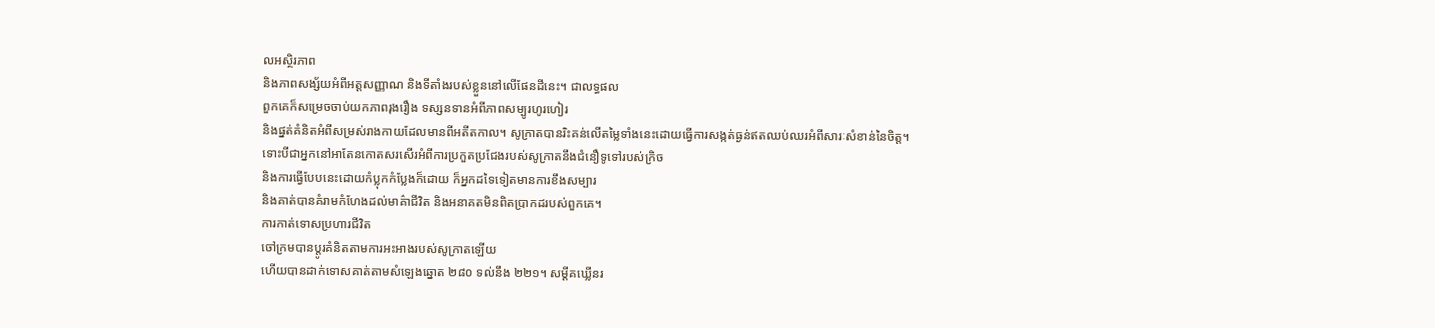លអស្ថិរភាព
និងភាពសង្ស័យអំពីអត្តសញ្ញាណ និងទីតាំងរបស់ខ្លួននៅលើផែនដីនេះ។ ជាលទ្ធផល
ពួកគេក៏សម្រេចចាប់យកភាពរុងរឿង ទស្សនទានអំពីភាពសម្បូរហូរហៀរ
និងផ្នត់គំនិតអំពីសម្រស់រាងកាយដែលមានពីអតីតកាល។ សូក្រាតបានរិះគន់លើតម្លៃទាំងនេះដោយធ្វើការសង្កត់ធ្ងន់ឥតឈប់ឈរអំពីសារៈសំខាន់នៃចិត្ត។
ទោះបីជាអ្នកនៅអាតែនកោតសរសើរអំពីការប្រកួតប្រជែងរបស់សូក្រាតនឹងជំនឿទូទៅរបស់ក្រិច
និងការធ្វើបែបនេះដោយកំប្លុកកំប្លែងក៏ដោយ ក៏អ្នកដទៃទៀតមានការខឹងសម្បារ
និងគាត់បានគំរាមកំហែងដល់មាគ៌ាជីវិត និងអនាគតមិនពិតប្រាកដរបស់ពួកគេ។
ការកាត់ទោសប្រហារជីវិត
ចៅក្រមបានប្ដូរគំនិតតាមការអះអាងរបស់សូក្រាតឡើយ
ហើយបានដាក់ទោសគាត់តាមសំឡេងឆ្នោត ២៨០ ទល់នឹង ២២១។ សម្តីគឃ្លើនរ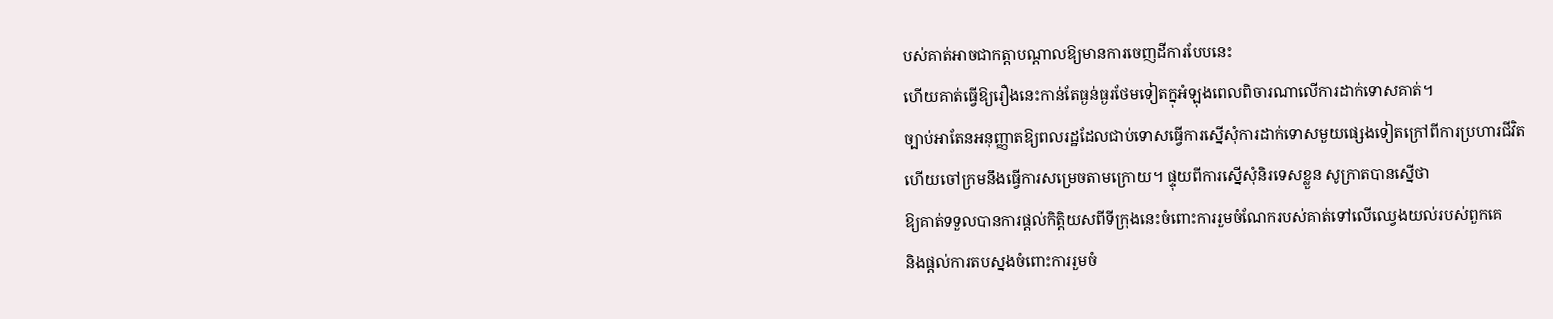បស់គាត់អាចជាកត្តាបណ្ដាលឱ្យមានការចេញដីការបែបនេះ
ហើយគាត់ធ្វើឱ្យរឿងនេះកាន់តែធ្ងន់ធ្ងរថែមទៀតក្នុអំឡុងពេលពិចារណាលើការដាក់ទោសគាត់។
ច្បាប់អាតែនអនុញ្ញាតឱ្យពលរដ្ឋដែលជាប់ទោសធ្វើការស្នើសុំការដាក់ទោសមួយផ្សេងទៀតក្រៅពីការប្រហារជីវិត
ហើយចៅក្រមនឹងធ្វើការសម្រេចតាមក្រោយ។ ផ្ទុយពីការស្នើសុំនិរទេសខ្លួន សូក្រាតបានស្នើថា
ឱ្យគាត់ទទួលបានការផ្ដល់កិត្តិយសពីទីក្រុងនេះចំពោះការរួមចំណែករបស់គាត់ទៅលើឈ្វេងយល់របស់ពួកគេ
និងផ្ដល់ការតបស្នងចំពោះការរួមចំ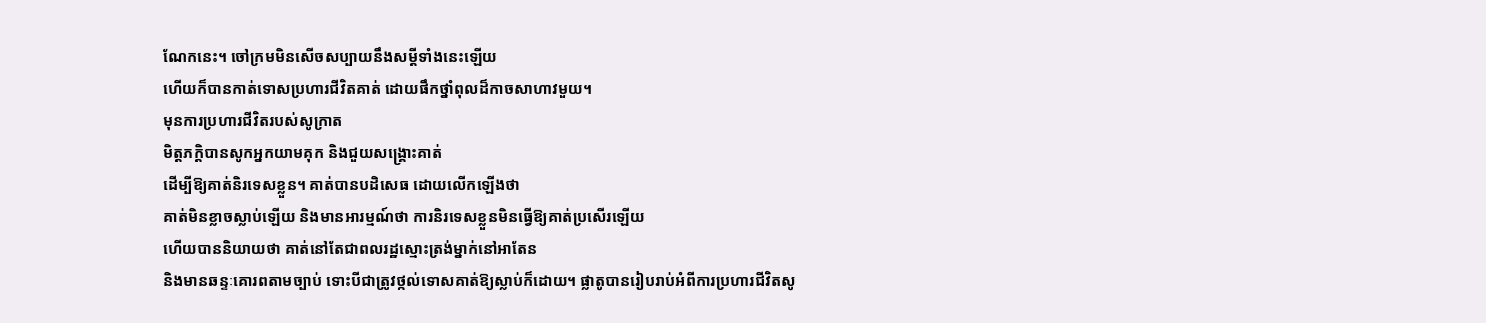ណែកនេះ។ ចៅក្រមមិនសើចសប្បាយនឹងសម្ដីទាំងនេះឡើយ
ហើយក៏បានកាត់ទោសប្រហារជីវិតគាត់ ដោយផឹកថ្នាំពុលដ៏កាចសាហាវមួយ។
មុនការប្រហារជីវិតរបស់សូក្រាត
មិត្តភក្ដិបានសូកអ្នកយាមគុក និងជួយសង្គ្រោះគាត់
ដើម្បីឱ្យគាត់និរទេសខ្លួន។ គាត់បានបដិសេធ ដោយលើកឡើងថា
គាត់មិនខ្លាចស្លាប់ឡើយ និងមានអារម្មណ៍ថា ការនិរទេសខ្លួនមិនធ្វើឱ្យគាត់ប្រសើរឡើយ
ហើយបាននិយាយថា គាត់នៅតែជាពលរដ្ឋស្មោះត្រង់ម្នាក់នៅអាតែន
និងមានឆន្ទៈគោរពតាមច្បាប់ ទោះបីជាត្រូវថ្កល់ទោសគាត់ឱ្យស្លាប់ក៏ដោយ។ ផ្លាតូបានរៀបរាប់អំពីការប្រហារជីវិតសូ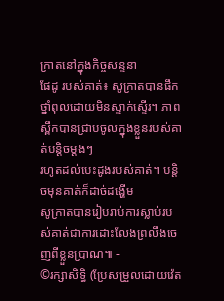ក្រាតនៅក្នុងកិច្ចសន្ទនា
ផែដូ របស់គាត់៖ សូក្រាតបានផឹកថ្នាំពុលដោយមិនស្ទាក់ស្ទើរ។ ភាពស្ពឹកបានជ្រាបចូលក្នុងខ្លួនរបស់គាត់បន្តិចម្ដងៗ
រហូតដល់បេះដូងរបស់គាត់។ បន្តិចមុនគាត់ក៏ដាច់ដង្ហើម
សូក្រាតបានរៀបរាប់ការស្លាប់របស់គាត់ជាការដោះលែងព្រលឹងចេញពីខ្លួនប្រាណ៕ -
©រក្សាសិទ្ធិ (ប្រែសម្រួលដោយវ៉េត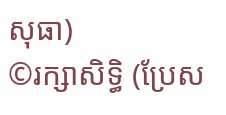សុធា)
©រក្សាសិទ្ធិ (ប្រែស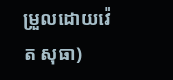ម្រួលដោយវ៉េត សុធា)